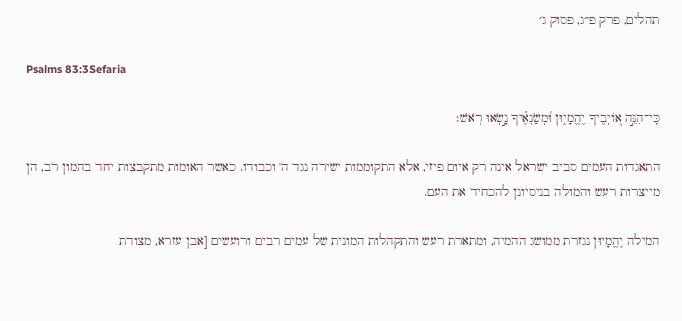תהלים, פרק פ״ג, פסוק ג׳

Psalms 83:3Sefaria

כִּֽי־הִנֵּ֣ה א֭וֹיְבֶיךָ יֶהֱמָי֑וּן וּ֝מְשַׂנְאֶ֗יךָ נָ֣שְׂאוּ רֹֽאשׁ׃

התאגדות העמים סביב ישראל אינה רק איום פיזי, אלא התקוממות ישירה נגד ה' וכבודו. כאשר האומות מתקבצות יחד בהמון רב, הן מייצרות רעש והמולה בניסיונן להכחיד את העם.

המילה יֶהֱמָיוּן נגזרת ממושג ההמיה, ומתארת רעש והתקהלות המונית של עמים רבים ורועשים [אבן עזרא, מצודת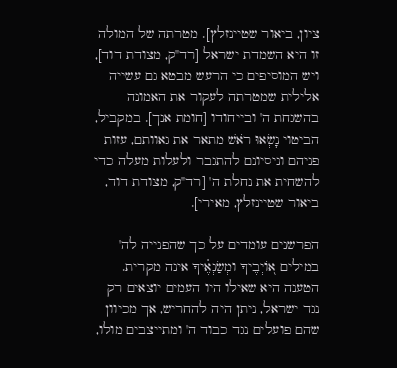ציון, ביאור שטיינזלץ]. מטרתה של המולה זו היא השמדת ישראל [רד"ק, מצודת דוד], ויש המוסיפים כי הרעש מבטא גם עשייה אלילית שמטרתה לעקור את האמונה בהשגחת ה' ובייחודו [חומת אנך]. במקביל, הביטוי נָשְׂאוּ רֹאשׁ מתאר את גאוותם, עזות פניהם וניסיונם להתגבר ולעלות מעלה כדי להשחית את נחלת ה' [רד"ק, מצודת דוד, ביאור שטיינזלץ, מאירי].

הפרשנים עומדים על כך שהפנייה לה' במילים א֭וֹיְבֶיךָ ומְשַׂנְאֶ֗יךָ אינה מקרית. הטענה היא שאילו היו העמים יוצאים רק נגד ישראל, ניתן היה להחריש, אך מכיוון שהם פועלים נגד כבוד ה' ומתייצבים מולו,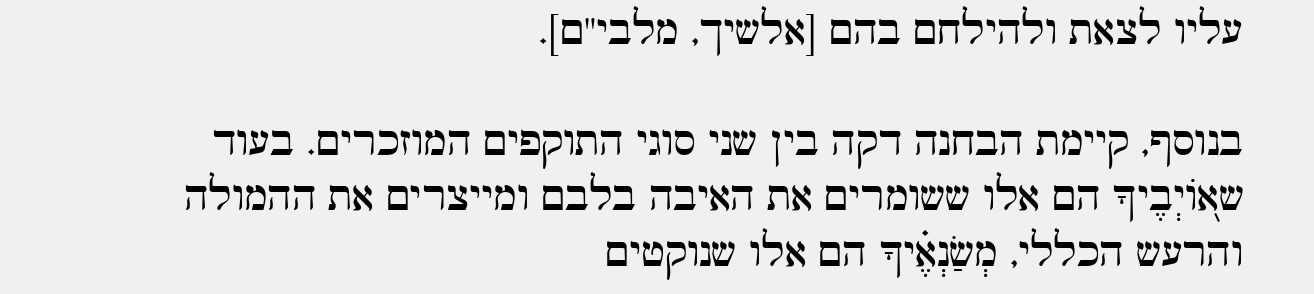עליו לצאת ולהילחם בהם [אלשיך, מלבי"ם].

בנוסף, קיימת הבחנה דקה בין שני סוגי התוקפים המוזכרים. בעוד שא֭וֹיְבֶיךָ הם אלו ששומרים את האיבה בלבם ומייצרים את ההמולה והרעש הכללי, מְשַׂנְאֶ֗יךָ הם אלו שנוקטים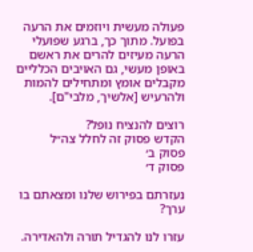פעולה מעשית ויוזמים את הרעה בפועל. מתוך כך, ברגע שפועלי הרעה מעיזים להרים את ראשם באופן מעשי, גם האויבים הכלליים מקבלים אומץ ומתחילים להמות ולהרעיש [אלשיך, מלבי"ם].

רוצים להנציח נופל?
הקדש פסוק זה לחלל צה״ל
פסוק ב׳
פסוק ד׳

נעזרתם בפירוש שלנו ומצאתם בו ערך?

עזרו לנו להגדיל תורה ולהאדירה.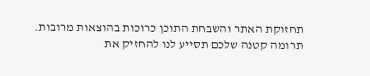תחזוקת האתר והשבחת התוכן כרוכות בהוצאות מרובות. תרומה קטנה שלכם תסייע לנו להחזיק את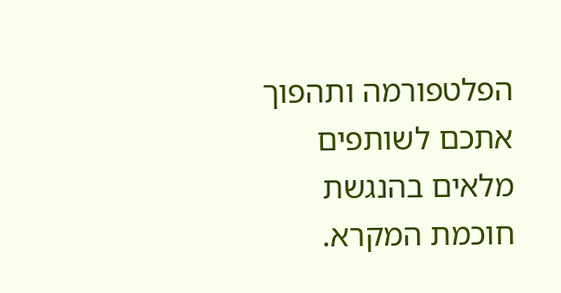הפלטפורמה ותהפוך אתכם לשותפים מלאים בהנגשת חוכמת המקרא.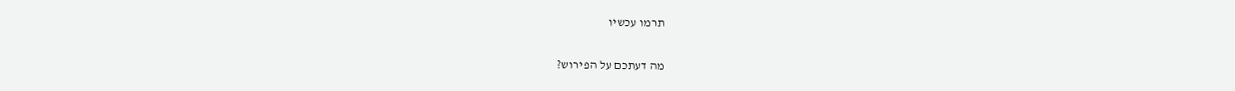תרמו עכשיו

מה דעתכם על הפירוש?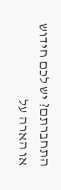התחברתם? יש לכם חידוש או הארה על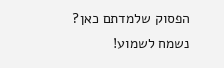הפסוק שלמדתם כאן? נשמח לשמוע!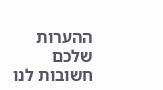ההערות שלכם חשובות לנו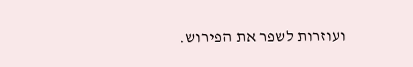ועוזרות לשפר את הפירוש.